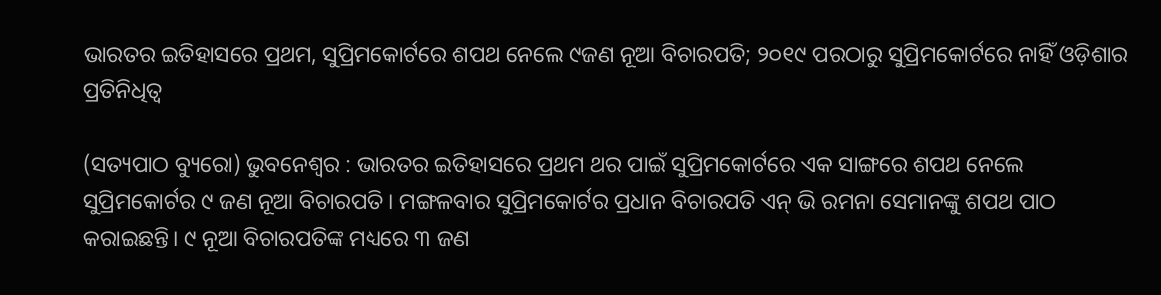ଭାରତର ଇତିହାସରେ ପ୍ରଥମ, ସୁପ୍ରିମକୋର୍ଟରେ ଶପଥ ନେଲେ ୯ଜଣ ନୂଆ ବିଚାରପତି; ୨୦୧୯ ପରଠାରୁ ସୁପ୍ରିମକୋର୍ଟରେ ନାହିଁ ଓଡ଼ିଶାର ପ୍ରତିନିଧିତ୍ବ

(ସତ୍ୟପାଠ ବ୍ୟୁରୋ) ଭୁବନେଶ୍ୱର : ଭାରତର ଇତିହାସରେ ପ୍ରଥମ ଥର ପାଇଁ ସୁପ୍ରିମକୋର୍ଟରେ ଏକ ସାଙ୍ଗରେ ଶପଥ ନେଲେ ସୁପ୍ରିମକୋର୍ଟର ୯ ଜଣ ନୂଆ ବିଚାରପତି। ମଙ୍ଗଳବାର ସୁପ୍ରିମକୋର୍ଟର ପ୍ରଧାନ ବିଚାରପତି ଏନ୍‌ ଭି ରମନା ସେମାନଙ୍କୁ ଶପଥ ପାଠ କରାଇଛନ୍ତି। ୯ ନୂଆ ବିଚାରପତିଙ୍କ ମଧ୍ୟରେ ୩ ଜଣ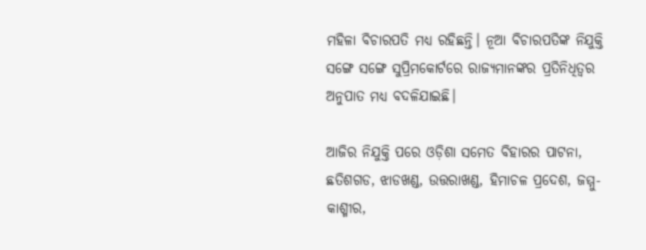ମହିଳା ବିଚାରପତି ମଧ୍ୟ ରହିଛନ୍ତି। ନୂଆ ବିଚାରପତିଙ୍କ ନିଯୁକ୍ତି ସଙ୍ଗେ ସଙ୍ଗେ ସୁପ୍ରିମକୋର୍ଟରେ ରାଜ୍ୟମାନଙ୍କର ପ୍ରତିନିଧିତ୍ବର ଅନୁପାତ ମଧ୍ୟ ବଦଳିଯାଇଛି।

ଆଜିର ନିଯୁକ୍ତି ପରେ ଓଡ଼ିଶା ସମେତ ବିହାରର ପାଟନା, ଛତିଶଗଡ, ଝାଡଖଣ୍ଡ, ଉତ୍ତରାଖଣ୍ଡ, ହିମାଚଳ ପ୍ରଦେଶ, ଜମ୍ମୁ-କାଶ୍ମୀର,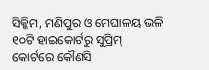ସିକ୍କିମ, ମଣିପୁର ଓ ମେଘାଳୟ ଭଳି ୧୦ଟି ହାଇକୋର୍ଟରୁ ସୁପ୍ରିମ୍‌ କୋର୍ଟରେ କୌଣସି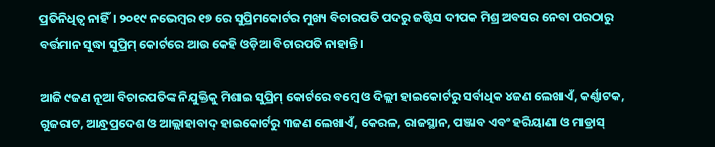ପ୍ରତିନିଧିତ୍ବ ନାହିଁ। ୨୦୧୯ ନଭେମ୍ବର ୧୭ ରେ ସୁପ୍ରିମକୋର୍ଟର ମୁଖ୍ୟ ବିଚାରପତି ପଦରୁ ଜଷ୍ଟିସ ଦୀପକ ମିଶ୍ର ଅବସର ନେବା ପରଠାରୁ ବର୍ତ୍ତମାନ ସୁଦ୍ଧା ସୁପ୍ରିମ୍‌ କୋର୍ଟରେ ଆଉ କେହି ଓଡ଼ିଆ ବିଚାରପତି ନାହାନ୍ତି।

ଆଜି ୯ଜଣ ନୂଆ ବିଚାରପତିଙ୍କ ନିଯୁକ୍ତିକୁ ମିଶାଇ ସୁପ୍ରିମ୍‌ କୋର୍ଟରେ ବମ୍ବେ ଓ ଦିଲ୍ଲୀ ହାଇକୋର୍ଟରୁ ସର୍ବାଧିକ ୪ଜଣ ଲେଖାଏଁ, କର୍ଣ୍ଣାଟକ, ଗୁଜରାଟ, ଆନ୍ଧ୍ରପ୍ରଦେଶ ଓ ଆଲ୍ଲାହାବାଦ୍‌ ହାଇକୋର୍ଟରୁ ୩ଜଣ ଲେଖାଏଁ, କେରଳ, ରାଜସ୍ଥାନ, ପଞ୍ଜାବ ଏବଂ ହରିୟାଣା ଓ ମାଡ୍ରାସ୍‌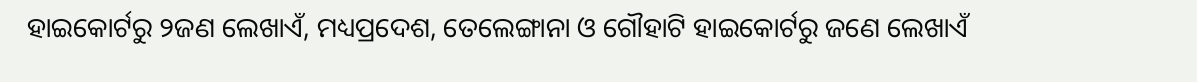ହାଇକୋର୍ଟରୁ ୨ଜଣ ଲେଖାଏଁ, ମଧ୍ୟପ୍ରଦେଶ, ତେଲେଙ୍ଗାନା ଓ ଗୌହାଟି ହାଇକୋର୍ଟରୁ ଜଣେ ଲେଖାଏଁ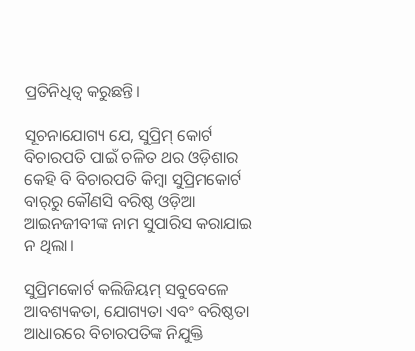ପ୍ରତିନିଧିତ୍ବ କରୁଛନ୍ତି।

ସୂଚନାଯୋଗ୍ୟ ଯେ, ସୁପ୍ରିମ୍‌ କୋର୍ଟ ବିଚାରପତି ପାଇଁ ଚଳିତ ଥର ଓଡ଼ିଶାର କେହି ବି ବିଚାରପତି କିମ୍ବା ସୁପ୍ରିମକୋର୍ଟ ବାର୍‌ରୁ କୌଣସି ବରିଷ୍ଠ ଓଡ଼ିଆ ଆଇନଜୀବୀଙ୍କ ନାମ ସୁପାରିସ କରାଯାଇ ନ ଥିଲା।

ସୁପ୍ରିମକୋର୍ଟ କଲିଜିୟମ୍‌ ସବୁବେଳେ ଆବଶ୍ୟକତା, ଯୋଗ୍ୟତା ଏବଂ ବରିଷ୍ଠତା ଆଧାରରେ ବିଚାରପତିଙ୍କ ନିଯୁକ୍ତି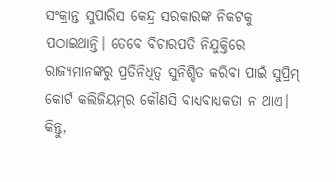ସଂକ୍ରାନ୍ତ ସୁପାରିସ କେନ୍ଦ୍ର ସରକାରଙ୍କ ନିକଟକୁ ପଠାଇଥାନ୍ତି। ତେବେ ବିଚାରପତି ନିଯୁକ୍ତିରେ ରାଜ୍ୟମାନଙ୍କରୁ ପ୍ରତିନିଧିତ୍ବ ସୁନିଶ୍ଚିତ କରିବା ପାଇଁ ସୁପ୍ରିମ୍‌ କୋର୍ଟ କଲିଜିୟମ୍‌ର କୌଣସି ବାଧ୍ୟବାଧ୍ୟକତା ନ ଥାଏ। କିନ୍ତୁ,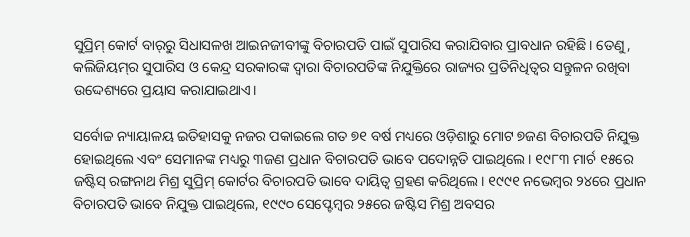ସୁପ୍ରିମ୍‌ କୋର୍ଟ ବାର୍‌ରୁ ସିଧାସଳଖ ଆଇନଜୀବୀଙ୍କୁ ବିଚାରପତି ପାଇଁ ସୁପାରିସ କରାଯିବାର ପ୍ରାବଧାନ ରହିଛି। ତେଣୁ, କଲିଜିୟମ୍‌ର ସୁପାରିସ ଓ କେନ୍ଦ୍ର ସରକାରଙ୍କ ଦ୍ବାରା ବିଚାରପତିଙ୍କ ନିଯୁକ୍ତିରେ ରାଜ୍ୟର ପ୍ରତିନିଧିତ୍ବର ସନ୍ତୁଳନ ରଖିବା ଉଦ୍ଦେଶ୍ୟରେ ପ୍ରୟାସ କରାଯାଇଥାଏ।

ସର୍ବୋଚ୍ଚ ନ୍ୟାୟାଳୟ ଇତିହାସକୁ ନଜର ପକାଇଲେ ଗତ ୭୧ ବର୍ଷ ମଧ୍ୟରେ ଓଡ଼ିଶାରୁ ମୋଟ ୭ଜଣ ବିଚାରପତି ନିଯୁକ୍ତ ହୋଇଥିଲେ ଏବଂ ସେମାନଙ୍କ ମଧ୍ୟରୁ ୩ଜଣ ପ୍ରଧାନ ବିଚାରପତି ଭାବେ ପଦୋନ୍ନତି ପାଇଥିଲେ। ୧୯୮୩ ମାର୍ଚ ୧୫ରେ ଜଷ୍ଟିସ୍ ରଙ୍ଗନାଥ ମିଶ୍ର ସୁପ୍ରିମ୍‌ କୋର୍ଟର ବିଚାରପତି ଭାବେ ଦାୟିତ୍ବ ଗ୍ରହଣ କରିଥିଲେ। ୧୯୯୧ ନଭେମ୍ବର ୨୪ରେ ପ୍ରଧାନ ବିଚାରପତି ଭାବେ ନିଯୁକ୍ତ ପାଇଥିଲେ, ୧୯୯୦ ସେପ୍ଟେମ୍ବର ୨୫ରେ ଜଷ୍ଟିସ ମିଶ୍ର ଅବସର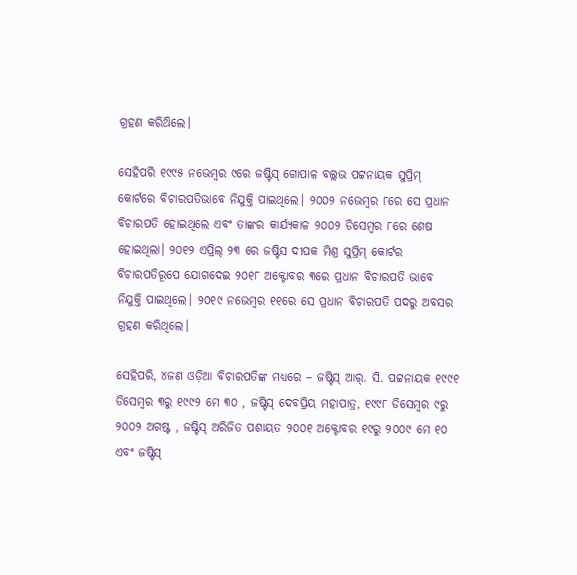ଗ୍ରହଣ କରିଥ‌ିଲେ।

ସେହିପରି ୧୯୯୫ ନଭେମ୍ବର ୯ରେ ଜଷ୍ଟିସ୍ ଗୋପାଳ ବଲ୍ଲଭ ପଟ୍ଟନାୟକ ସୁପ୍ରିମ୍‌ କୋର୍ଟରେ ବିଚାରପତିଭ‌ାବେ ନିଯୁକ୍ତି ପାଇଥିଲେ। ୨୦୦୨ ନଭେମ୍ବର ୮ରେ ସେ ପ୍ରଧାନ ବିଚାରପତି ହୋଇଥିଲେ ଏବଂ ତାଙ୍କର କାର୍ଯ୍ୟକାଳ ୨୦୦୨ ଡିସେମ୍ବର ୮ରେ ଶେଷ ହୋଇଥିଲା। ୨୦୧୨ ଏପ୍ରିଲ୍‌ ୨୩ ରେ ଜଷ୍ଟିସ ଦୀପକ ମିଶ୍ର ସୁପ୍ରିମ୍‌ କୋର୍ଟର ବିଚାରପତିରୂପେ ଯୋଗଦେଇ ୨୦୧୮ ଅକ୍ଟୋବର ୩ରେ ପ୍ରଧାନ ବିଚାରପତି ଭାବେ ନିଯୁକ୍ତି ପାଇଥିଲେ। ୨୦୧୯ ନଭେମ୍ବର ୧୧ରେ ସେ ପ୍ରଧାନ ବିଚାରପତି ପଦରୁ ଅବସର ଗ୍ରହଣ କରିଥିଲେ।

ସେହିପରି, ୪ଜଣ ଓଡ଼ିଆ ବିଚାରପତିଙ୍କ ମଧ୍ୟରେ – ଜଷ୍ଟିସ୍ ଆର୍‌. ସି. ପଟ୍ଟନାୟକ ୧୯୯୧ ଡିସେମ୍ବର ୩ରୁ ୧୯୯୨ ମେ ୩୦ , ଜଷ୍ଟିସ୍ ଦେବପ୍ରିୟ ମହାପାତ୍ର, ୧୯୯୮ ଡିସେମ୍ବର ୯ରୁ ୨୦୦୨ ଅଗଷ୍ଟ , ଜଷ୍ଟିସ୍ ଅରିଜିତ ପଶାୟତ ୨୦୦୧ ଅକ୍ଟୋବର ୧୯ରୁ ୨୦୦୯ ମେ ୧୦ ଏବଂ ଜଷ୍ଟିସ୍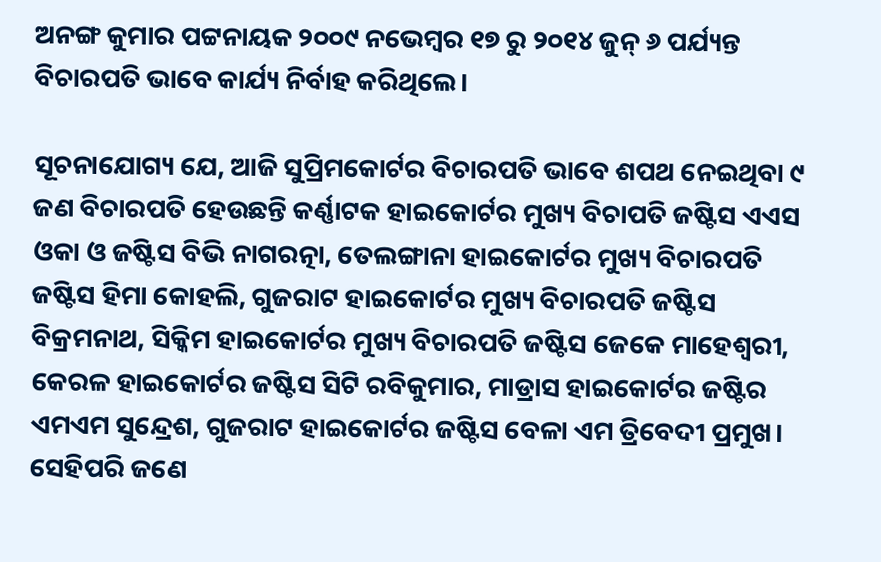ଅନଙ୍ଗ କୁମାର ପଟ୍ଟନାୟକ ୨୦୦୯ ନଭେମ୍ବର ୧୭ ରୁ ୨୦୧୪ ଜୁନ୍‌ ୬ ପର୍ଯ୍ୟନ୍ତ ବିଚାରପତି ଭାବେ କାର୍ଯ୍ୟ ନିର୍ବାହ କରିଥିଲେ।

ସୂଚନାଯୋଗ୍ୟ ଯେ, ଆଜି ସୁପ୍ରିମକୋର୍ଟର ବିଚାରପତି ଭାବେ ଶପଥ ନେଇଥିବା ୯ ଜଣ ବିଚାରପତି ହେଉଛନ୍ତି କର୍ଣ୍ଣାଟକ ହାଇକୋର୍ଟର ମୁଖ୍ୟ ବିଚାପତି ଜଷ୍ଟିସ ଏଏସ ଓକା ଓ ଜଷ୍ଟିସ ବିଭି ନାଗରତ୍ନା, ତେଲଙ୍ଗାନା ହାଇକୋର୍ଟର ମୁଖ୍ୟ ବିଚାରପତି ଜଷ୍ଟିସ ହିମା କୋହଲି, ଗୁଜରାଟ ହାଇକୋର୍ଟର ମୁଖ୍ୟ ବିଚାରପତି ଜଷ୍ଟିସ ବିକ୍ରମନାଥ, ସିକ୍କିମ ହାଇକୋର୍ଟର ମୁଖ୍ୟ ବିଚାରପତି ଜଷ୍ଟିସ ଜେକେ ମାହେଶ୍ୱରୀ, କେରଳ ହାଇକୋର୍ଟର ଜଷ୍ଟିସ ସିଟି ରବିକୁମାର, ମାଡ୍ରାସ ହାଇକୋର୍ଟର ଜଷ୍ଟିର ଏମଏମ ସୁନ୍ଦ୍ରେଶ, ଗୁଜରାଟ ହାଇକୋର୍ଟର ଜଷ୍ଟିସ ବେଳା ଏମ ତ୍ରିବେଦୀ ପ୍ରମୁଖ। ସେହିପରି ଜଣେ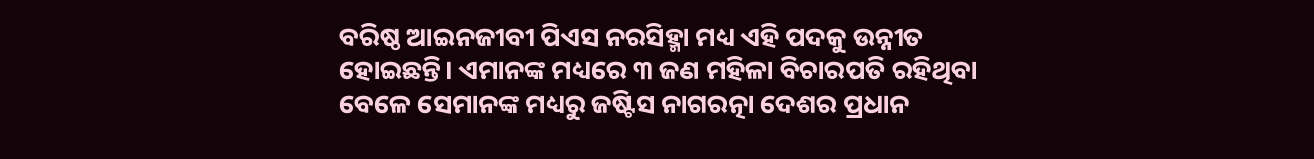ବରିଷ୍ଠ ଆଇନଜୀବୀ ପିଏସ ନରସିହ୍ମା ମଧ୍ୟ ଏହି ପଦକୁ ଉନ୍ନୀତ ହୋଇଛନ୍ତି। ଏମାନଙ୍କ ମଧ୍ୟରେ ୩ ଜଣ ମହିଳା ବିଚାରପତି ରହିଥିବା ବେଳେ ସେମାନଙ୍କ ମଧ୍ୟରୁ ଜଷ୍ଟିସ ନାଗରତ୍ନା ଦେଶର ପ୍ରଧାନ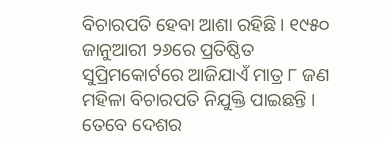ବିଚାରପତି ହେବା ଆଶା ରହିଛି। ୧୯୫୦ ଜାନୁଆରୀ ୨୬ରେ ପ୍ରତିଷ୍ଠିତ ସୁପ୍ରିମକୋର୍ଟରେ ଆଜିଯାଏଁ ମାତ୍ର ୮ ଜଣ ମହିଳା ବିଚାରପତି ନିଯୁକ୍ତି ପାଇଛନ୍ତି । ତେବେ ଦେଶର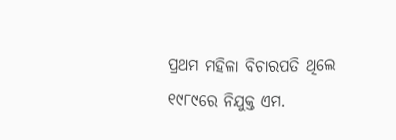ପ୍ରଥମ ମହିଳା ବିଚାରପତି ଥିଲେ ୧୯୮୯ରେ ନିଯୁକ୍ତ ଏମ.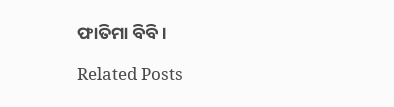ଫାତିମା ବିବି।

Related Posts